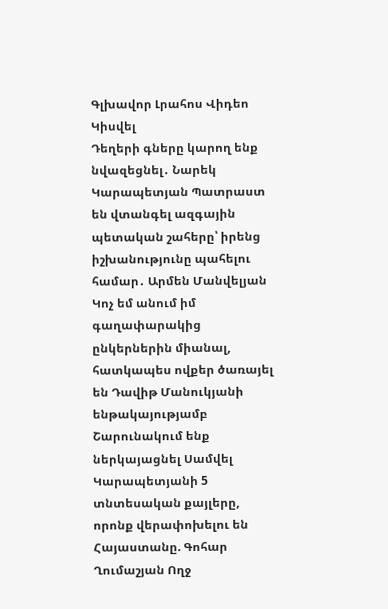Գլխավոր Լրահոս Վիդեո Կիսվել
Դեղերի գները կարող ենք նվազեցնել․ Նարեկ Կարապետյան Պատրաստ են վտանգել ազգային պետական շահերը՝ իրենց իշխանությունը պահելու համար․ Արմեն Մանվելյան Կոչ եմ անում իմ գաղափարակից ընկերներին միանալ, հատկապես ովքեր ծառայել են Դավիթ Մանուկյանի ենթակայությամբ Շարունակում ենք ներկայացնել Սամվել Կարապետյանի 5 տնտեսական քայլերը, որոնք վերափոխելու են Հայաստանը. Գոհար Ղումաշյան Ողջ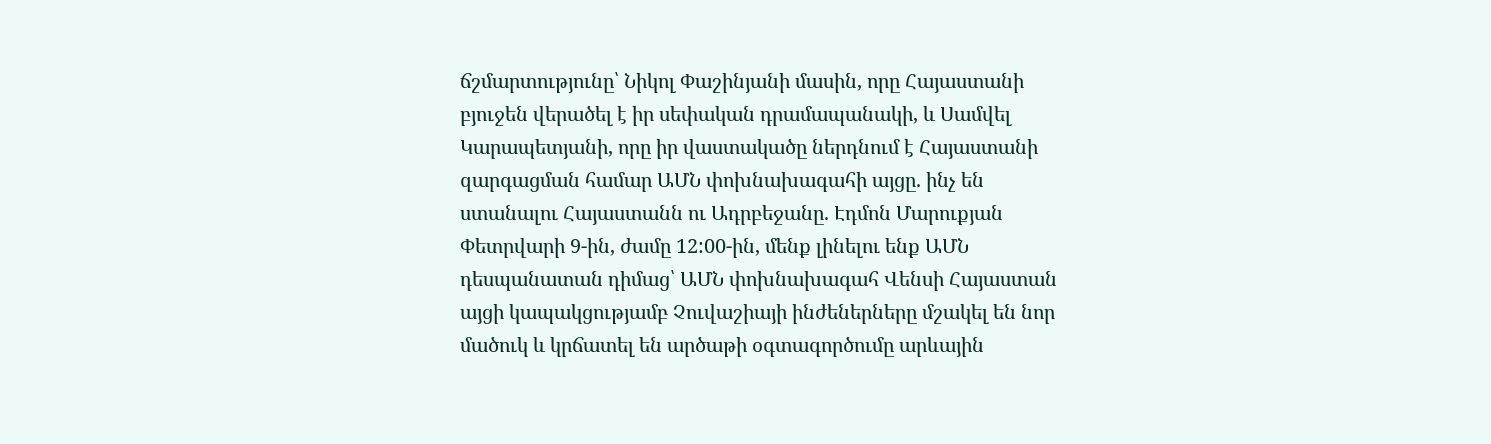ճշմարտությունը՝ Նիկոլ Փաշինյանի մասին, որը Հայաստանի բյուջեն վերածել է իր սեփական դրամապանակի, և Սամվել Կարապետյանի, որը իր վաստակածը ներդնում է Հայաստանի զարգացման համար ԱՄՆ փոխնախագահի այցը. ինչ են ստանալու Հայաստանն ու Ադրբեջանը. Էդմոն Մարուքյան Փետրվարի 9-ին, ժամը 12:00-ին, մենք լինելու ենք ԱՄՆ դեսպանատան դիմաց՝ ԱՄՆ փոխնախագահ Վենսի Հայաստան այցի կապակցությամբ Չուվաշիայի ինժեներները մշակել են նոր մածուկ և կրճատել են արծաթի օգտագործումը արևային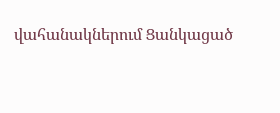վահանակներում Ցանկացած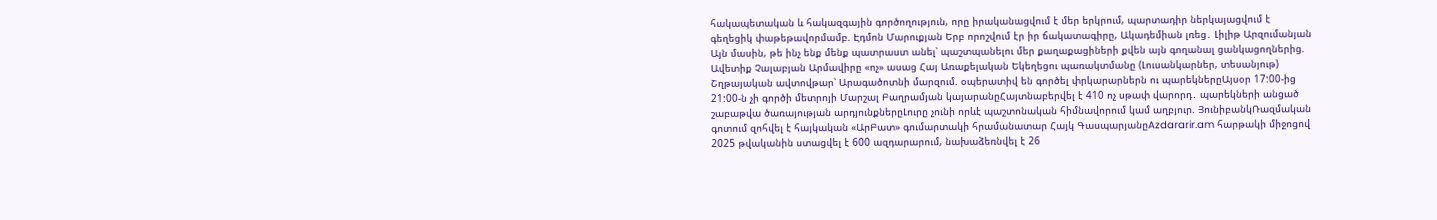հակապետական և հակազգային գործողություն, որը իրականացվում է մեր երկրում, պարտադիր ներկայացվում է գեղեցիկ փաթեթավորմամբ. Էդմոն Մարուքյան Երբ որոշվում էր իր ճակատագիրը, Ակադեմիան լռեց․ Լիլիթ Արզումանյան Այն մասին, թե ինչ ենք մենք պատրաստ անել՝ պաշտպանելու մեր քաղաքացիների քվեն այն գողանալ ցանկացողներից. Ավետիք Չալաբյան Արմավիրը «ոչ» ասաց Հայ Առաքելական Եկեղեցու պառակտմանը (Լուսանկարներ, տեսանյութ)
Շղթայական ավտովթար՝ Արագածոտնի մարզում. օպերատիվ են գործել փրկարարներն ու պարեկներըԱյսօր 17:00-ից 21:00-ն չի գործի մետրոյի Մարշալ Բաղրամյան կայարանըՀայտնաբերվել է 410 ոչ սթափ վարորդ․ պարեկների անցած շաբաթվա ծառայության արդյունքներըԼուրը չունի որևէ պաշտոնական հիմնավորում կամ աղբյուր. ՅունիբանկՌազմական գոտում զոհվել է հայկական «ԱրԲատ» գումարտակի հրամանատար Հայկ ԳասպարյանըAzdararir.am հարթակի միջոցով 2025 թվականին ստացվել է 600 ազդարարում, նախաձեռնվել է 26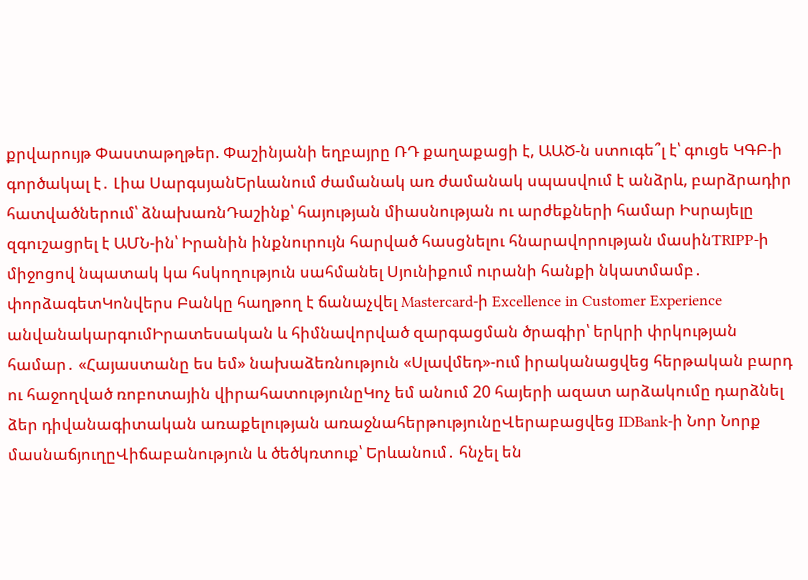քրվարույթ Փաստաթղթեր. Փաշինյանի եղբայրը ՌԴ քաղաքացի է, ԱԱԾ-ն ստուգե՞լ է՝ գուցե ԿԳԲ-ի գործակալ է․ Լիա ՍարգսյանԵրևանում ժամանակ առ ժամանակ սպասվում է անձրև, բարձրադիր հատվածներում՝ ձնախառնԴաշինք՝ հայության միասնության ու արժեքների համար Իսրայելը զգուշացրել է ԱՄՆ-ին՝ Իրանին ինքնուրույն հարված հասցնելու հնարավորության մասինTRIPP-ի միջոցով նպատակ կա հսկողություն սահմանել Սյունիքում ուրանի հանքի նկատմամբ․ փորձագետԿոնվերս Բանկը հաղթող է ճանաչվել Mastercard-ի Excellence in Customer Experience անվանակարգումԻրատեսական և հիմնավորված զարգացման ծրագիր՝ երկրի փրկության համար․ «Հայաստանը ես եմ» նախաձեռնություն «Սլավմեդ»-ում իրականացվեց հերթական բարդ ու հաջողված ռոբոտային վիրահատությունըԿոչ եմ անում 20 հայերի ազատ արձակումը դարձնել ձեր դիվանագիտական առաքելության առաջնահերթությունըՎերաբացվեց IDBank-ի Նոր Նորք մասնաճյուղըՎիճաբանություն և ծեծկռտուք՝ Երևանում․ հնչել են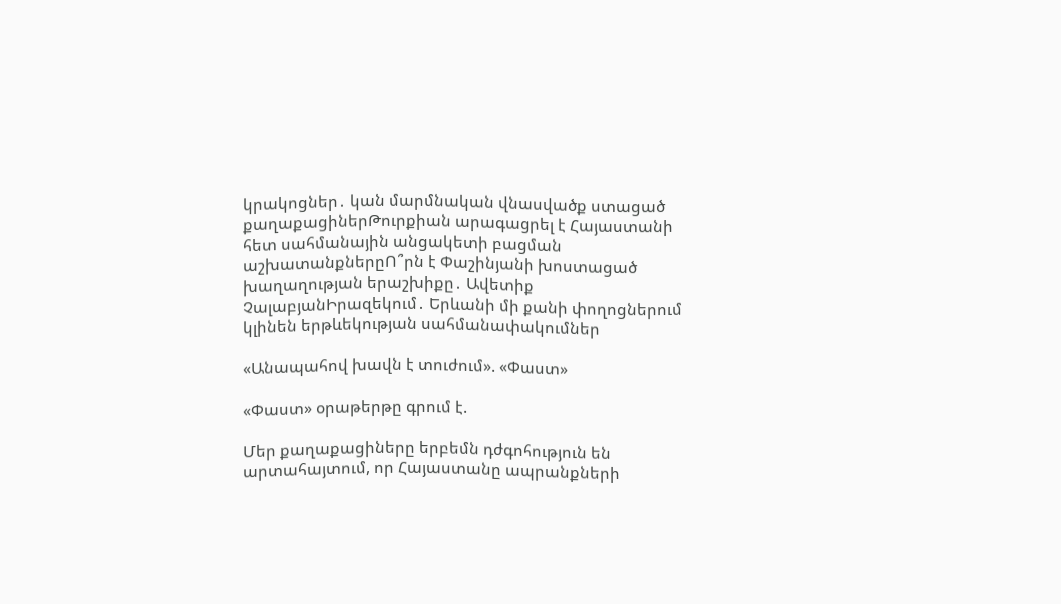կրակոցներ․ կան մարմնական վնասվածք ստացած քաղաքացիներԹուրքիան արագացրել է Հայաստանի հետ սահմանային անցակետի բացման աշխատանքներըՈ՞րն է Փաշինյանի խոստացած խաղաղության երաշխիքը․ Ավետիք ՉալաբյանԻրազեկում․ Երևանի մի քանի փողոցներում կլինեն երթևեկության սահմանափակումներ

«Անապահով խավն է տուժում». «Փաստ»

«Փաստ» օրաթերթը գրում է.

Մեր քաղաքացիները երբեմն դժգոհություն են արտահայտում, որ Հայաստանը ապրանքների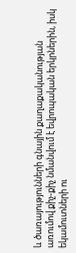և ծառայությունների գնային քաղաքականության առումով քիչ-քիչ նմանվում է եվրոպական երկրներին, իսկ եկամուտների ու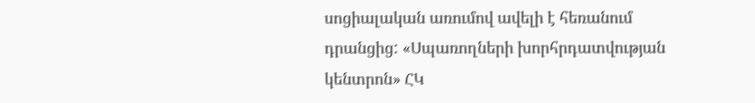սոցիալական առումով ավելի է հեռանում դրանցից: «Սպառողների խորհրդատվության կենտրոն» ՀԿ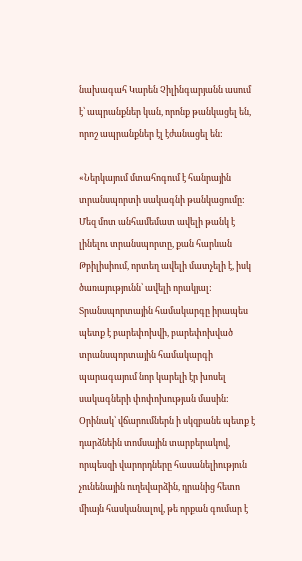նախագահ Կարեն Չիլինգարյանն ասում է՝ ապրանքներ կան, որոնք թանկացել են, որոշ ապրանքներ էլ էժանացել են:

«Ներկայում մտահոգում է հանրային տրանսպորտի սակագնի թանկացումը: Մեզ մոտ անհամեմատ ավելի թանկ է լինելու տրանսպորտը, քան հարևան Թբիլիսիում, որտեղ ավելի մատչելի է, իսկ ծառայությունն՝ ավելի որակյալ: Տրանսպորտային համակարգը իրապես պետք է բարեփոխվի, բարեփոխված տրանսպորտային համակարգի պարագայում նոր կարելի էր խոսել սակագների փոփոխության մասին: Օրինակ՝ վճարումներն ի սկզբանե պետք է դարձնեին տոմսային տարբերակով, որպեսզի վարորդները հասանելիություն չունենային ուղեվարձին, դրանից հետո միայն հասկանալով, թե որքան գումար է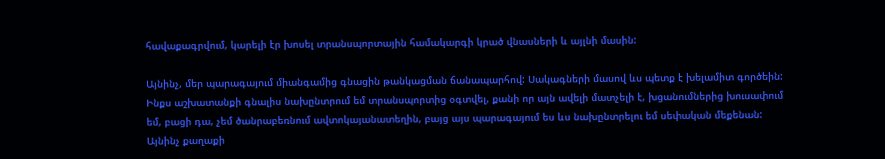հավաքագրվում, կարելի էր խոսել տրանսպորտային համակարգի կրած վնասների և այլնի մասին:

Այնինչ, մեր պարագայում միանգամից գնացին թանկացման ճանապարհով: Սակագների մասով ևս պետք է խելամիտ գործեին: Ինքս աշխատանքի գնալիս նախընտրում եմ տրանսպորտից օգտվել, քանի որ այն ավելի մատչելի է, խցանումներից խուսափում եմ, բացի դա, չեմ ծանրաբեռնում ավտոկայանատեղին, բայց այս պարագայում ես ևս նախընտրելու եմ սեփական մեքենան: Այնինչ քաղաքի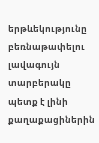երթևեկությունը բեռնաթափելու լավագույն տարբերակը պետք է լինի քաղաքացիներին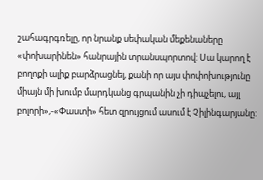շահագրգռելը, որ նրանք սեփական մեքենաները «փոխարինեն» հանրային տրանսպորտով: Սա կարող է բողոքի ալիք բարձրացնել, քանի որ այս փոփոխությունը միայն մի խումբ մարդկանց գրպանին չի դիպչելու, այլ բոլորի»,-«Փաստի» հետ զրույցում ասում է Չիլինգարյանը: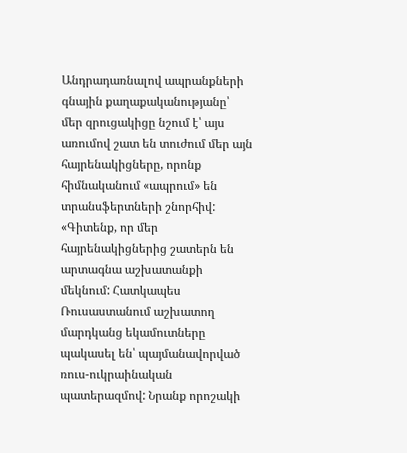Անդրադառնալով ապրանքների գնային քաղաքականությանը՝ մեր զրուցակիցը նշում է՝ այս առումով շատ են տուժում մեր այն հայրենակիցները, որոնք հիմնականում «ապրում» են տրանսֆերտների շնորհիվ: «Գիտենք, որ մեր հայրենակիցներից շատերն են արտագնա աշխատանքի մեկնում: Հատկապես Ռուսաստանում աշխատող մարդկանց եկամուտները պակասել են՝ պայմանավորված ռուս-ուկրաինական պատերազմով: Նրանք որոշակի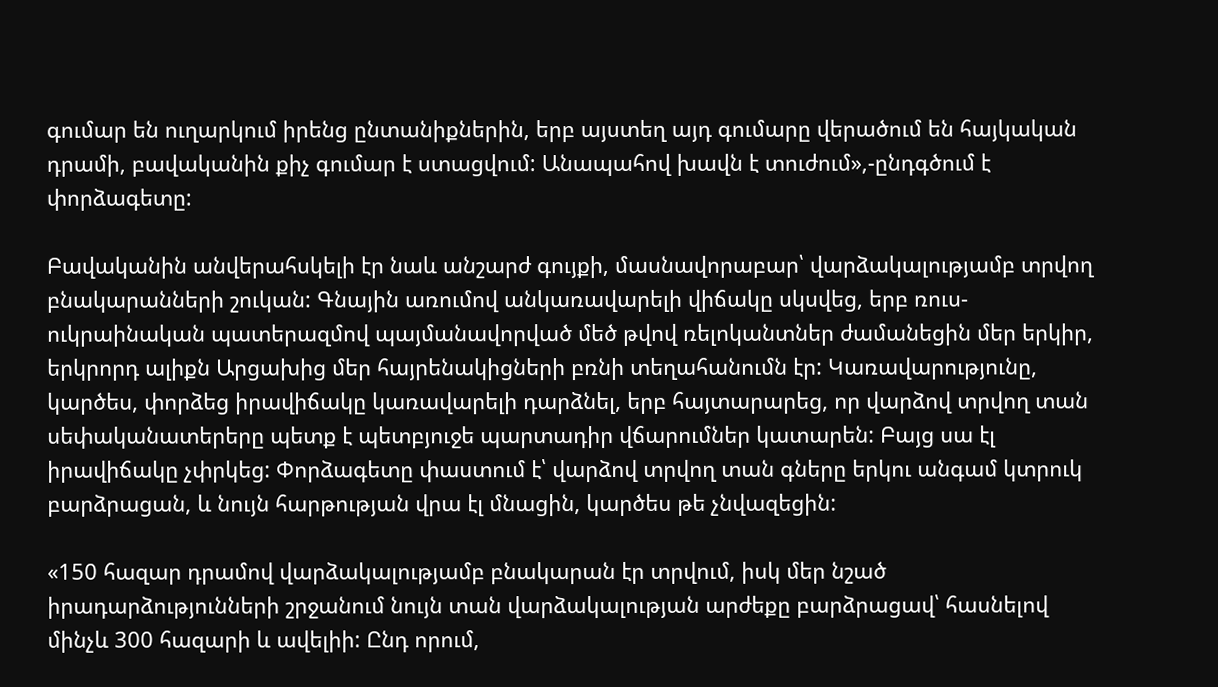գումար են ուղարկում իրենց ընտանիքներին, երբ այստեղ այդ գումարը վերածում են հայկական դրամի, բավականին քիչ գումար է ստացվում: Անապահով խավն է տուժում»,-ընդգծում է փորձագետը:

Բավականին անվերահսկելի էր նաև անշարժ գույքի, մասնավորաբար՝ վարձակալությամբ տրվող բնակարանների շուկան: Գնային առումով անկառավարելի վիճակը սկսվեց, երբ ռուս-ուկրաինական պատերազմով պայմանավորված մեծ թվով ռելոկանտներ ժամանեցին մեր երկիր, երկրորդ ալիքն Արցախից մեր հայրենակիցների բռնի տեղահանումն էր: Կառավարությունը, կարծես, փորձեց իրավիճակը կառավարելի դարձնել, երբ հայտարարեց, որ վարձով տրվող տան սեփականատերերը պետք է պետբյուջե պարտադիր վճարումներ կատարեն: Բայց սա էլ իրավիճակը չփրկեց: Փորձագետը փաստում է՝ վարձով տրվող տան գները երկու անգամ կտրուկ բարձրացան, և նույն հարթության վրա էլ մնացին, կարծես թե չնվազեցին:

«150 հազար դրամով վարձակալությամբ բնակարան էր տրվում, իսկ մեր նշած իրադարձությունների շրջանում նույն տան վարձակալության արժեքը բարձրացավ՝ հասնելով մինչև 300 հազարի և ավելիի: Ընդ որում,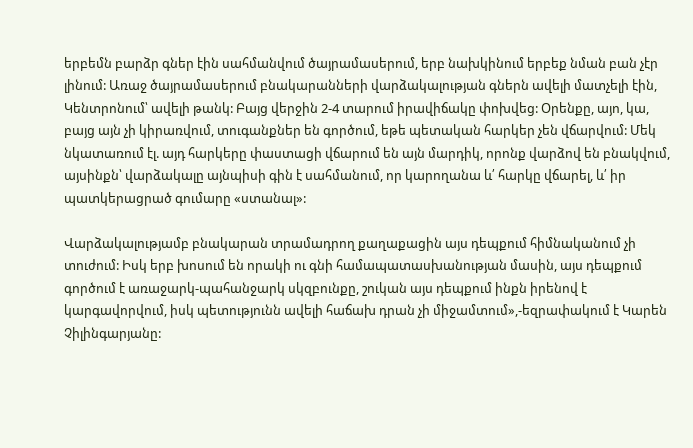երբեմն բարձր գներ էին սահմանվում ծայրամասերում, երբ նախկինում երբեք նման բան չէր լինում: Առաջ ծայրամասերում բնակարանների վարձակալության գներն ավելի մատչելի էին, Կենտրոնում՝ ավելի թանկ: Բայց վերջին 2-4 տարում իրավիճակը փոխվեց: Օրենքը, այո, կա, բայց այն չի կիրառվում, տուգանքներ են գործում, եթե պետական հարկեր չեն վճարվում: Մեկ նկատառում էլ. այդ հարկերը փաստացի վճարում են այն մարդիկ, որոնք վարձով են բնակվում, այսինքն՝ վարձակալը այնպիսի գին է սահմանում, որ կարողանա և՛ հարկը վճարել, և՛ իր պատկերացրած գումարը «ստանալ»:

Վարձակալությամբ բնակարան տրամադրող քաղաքացին այս դեպքում հիմնականում չի տուժում: Իսկ երբ խոսում են որակի ու գնի համապատասխանության մասին, այս դեպքում գործում է առաջարկ-պահանջարկ սկզբունքը, շուկան այս դեպքում ինքն իրենով է կարգավորվում, իսկ պետությունն ավելի հաճախ դրան չի միջամտում»,-եզրափակում է Կարեն Չիլինգարյանը: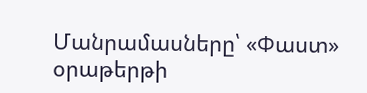Մանրամասները՝ «Փաստ» օրաթերթի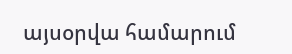այսօրվա համարում